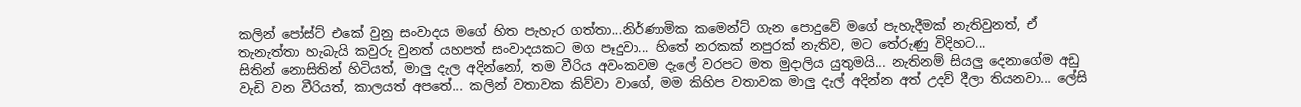කලින් පෝස්ට් එකේ වුනු සංවාදය මගේ හිත පැහැර ගත්තා...නිර්ණාමික කමෙන්ට් ගැන පොදුවේ මගේ පැහැදීමක් නැතිවුනත්, ඒ තැනැත්තා හැබැයි කවුරු වුනත් යහපත් සංවාදයකට මග පෑදුවා... හිතේ නරකක් නපුරක් නැතිව, මට තේරුණු විදිහට...
සිතින් නොසිතින් හිටියත්, මාලු දැල අදින්නෝ, තම වීරිය අවංකවම දැලේ වරපට මත මුදාලිය යුතුමයි... නැතිනම් සියලු දෙනාගේම අඩු වැඩි වන වීරියත්, කාලයත් අපතේ... කලින් වතාවක කිව්වා වාගේ, මම කිහිප වතාවක මාලු දැල් අදින්න අත් උදව් දීලා තියනවා... ලේසි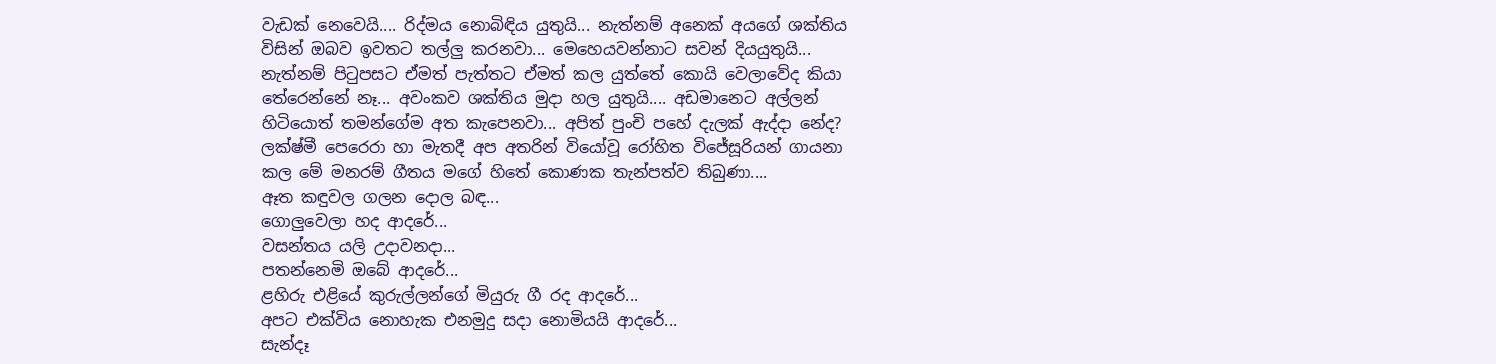වැඩක් නෙවෙයි.... රිද්මය නොබිඳිය යුතුයි... නැත්නම් අනෙක් අයගේ ශක්තිය විසින් ඔබව ඉවතට තල්ලු කරනවා... මෙහෙයවන්නාට සවන් දියයුතුයි... නැත්නම් පිටුපසට ඒමත් පැත්තට ඒමත් කල යුත්තේ කොයි වෙලාවේද කියා තේරෙන්නේ නෑ... අවංකව ශක්තිය මුදා හල යුතුයි.... අඩමානෙට අල්ලන් හිටියොත් තමන්ගේම අත කැපෙනවා... අපිත් පුංචි පහේ දැලක් ඇද්දා නේද?
ලක්ෂ්මී පෙරෙරා හා මැතදී අප අතරින් වියෝවූ රෝහිත විජේසූරියන් ගායනා කල මේ මනරම් ගීතය මගේ හිතේ කොණක තැන්පත්ව තිබුණා....
ඈත කඳුවල ගලන දොල බඳ...
ගොලුවෙලා හද ආදරේ...
වසන්තය යලි උදාවනදා...
පතන්නෙමි ඔබේ ආදරේ...
ළහිරු එළියේ කුරුල්ලන්ගේ මියුරු ගී රද ආදරේ...
අපට එක්විය නොහැක එනමුදු සදා නොමියයි ආදරේ...
සැන්දෑ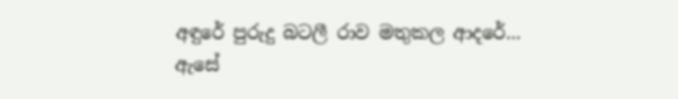අඳුරේ පුරුදු බටලී රාව මතුකල ආදරේ...
ඇසේ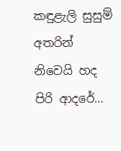කඳුළැලි සුසුම් අතරින් නිවෙයි හද පිරි ආදරේ...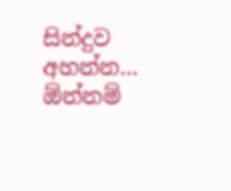සින්දුව අහන්න... ඕන්නම්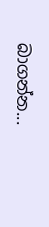බාගන්න...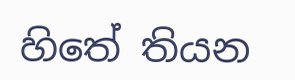හිතේ තියන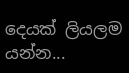දෙයක් ලියලම යන්න...